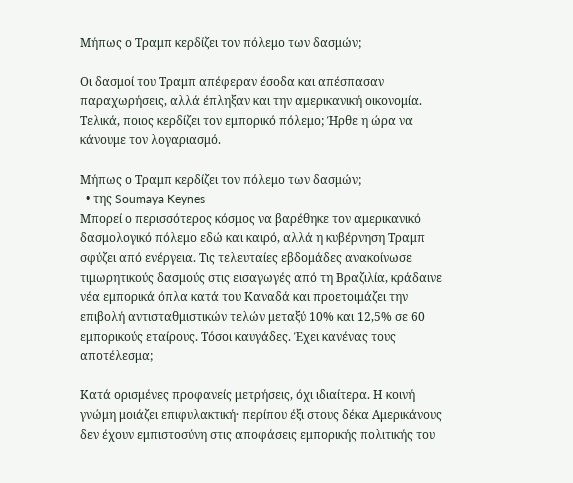Μήπως ο Τραμπ κερδίζει τον πόλεμο των δασμών;

Οι δασμοί του Τραμπ απέφεραν έσοδα και απέσπασαν παραχωρήσεις, αλλά έπληξαν και την αμερικανική οικονομία. Τελικά, ποιος κερδίζει τον εμπορικό πόλεμο; Ήρθε η ώρα να κάνουμε τον λογαριασμό.

Μήπως ο Τραμπ κερδίζει τον πόλεμο των δασμών;
  • της Soumaya Keynes
Μπορεί ο περισσότερος κόσμος να βαρέθηκε τον αμερικανικό δασμολογικό πόλεμο εδώ και καιρό, αλλά η κυβέρνηση Τραμπ σφύζει από ενέργεια. Τις τελευταίες εβδομάδες ανακοίνωσε τιμωρητικούς δασμούς στις εισαγωγές από τη Βραζιλία, κράδαινε νέα εμπορικά όπλα κατά του Καναδά και προετοιμάζει την επιβολή αντισταθμιστικών τελών μεταξύ 10% και 12,5% σε 60 εμπορικούς εταίρους. Τόσοι καυγάδες. Έχει κανένας τους αποτέλεσμα;

Κατά ορισμένες προφανείς μετρήσεις, όχι ιδιαίτερα. Η κοινή γνώμη μοιάζει επιφυλακτική· περίπου έξι στους δέκα Αμερικάνους δεν έχουν εμπιστοσύνη στις αποφάσεις εμπορικής πολιτικής του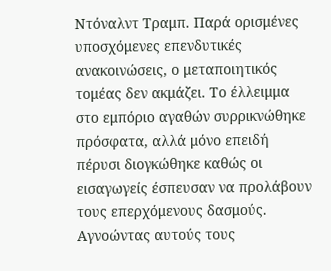Ντόναλντ Τραμπ. Παρά ορισμένες υποσχόμενες επενδυτικές ανακοινώσεις, ο μεταποιητικός τομέας δεν ακμάζει. Το έλλειμμα στο εμπόριο αγαθών συρρικνώθηκε πρόσφατα, αλλά μόνο επειδή πέρυσι διογκώθηκε καθώς οι εισαγωγείς έσπευσαν να προλάβουν τους επερχόμενους δασμούς. Αγνοώντας αυτούς τους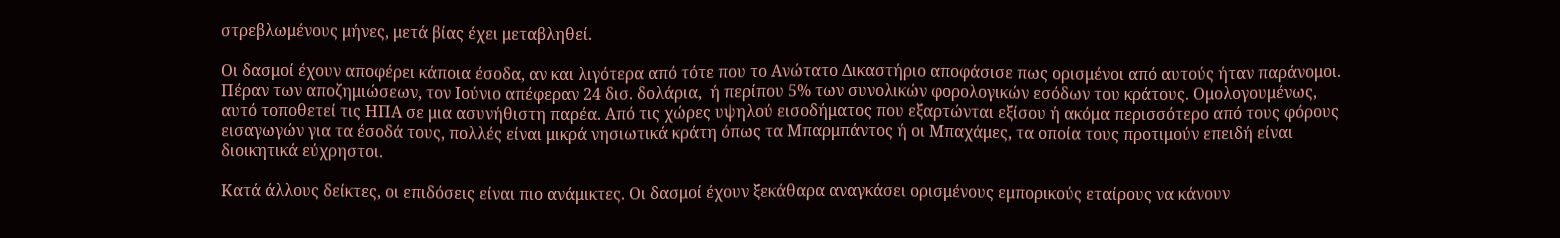στρεβλωμένους μήνες, μετά βίας έχει μεταβληθεί.

Οι δασμοί έχουν αποφέρει κάποια έσοδα, αν και λιγότερα από τότε που το Ανώτατο Δικαστήριο αποφάσισε πως ορισμένοι από αυτούς ήταν παράνομοι. Πέραν των αποζημιώσεων, τον Ιούνιο απέφεραν 24 δισ. δολάρια,  ή περίπου 5% των συνολικών φορολογικών εσόδων του κράτους. Ομολογουμένως, αυτό τοποθετεί τις ΗΠΑ σε μια ασυνήθιστη παρέα. Από τις χώρες υψηλού εισοδήματος που εξαρτώνται εξίσου ή ακόμα περισσότερο από τους φόρους εισαγωγών για τα έσοδά τους, πολλές είναι μικρά νησιωτικά κράτη όπως τα Μπαρμπάντος ή οι Μπαχάμες, τα οποία τους προτιμούν επειδή είναι διοικητικά εύχρηστοι.

Κατά άλλους δείκτες, οι επιδόσεις είναι πιο ανάμικτες. Οι δασμοί έχουν ξεκάθαρα αναγκάσει ορισμένους εμπορικούς εταίρους να κάνουν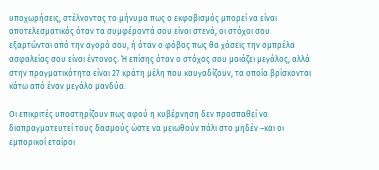υποχωρήσεις, στέλνοντας το μήνυμα πως ο εκφοβισμός μπορεί να είναι αποτελεσματικός όταν τα συμφέροντά σου είναι στενά, οι στόχοι σου εξαρτώνται από την αγορά σου, ή όταν ο φόβος πως θα χάσεις την ομπρέλα ασφαλείας σου είναι έντονος. Ή επίσης όταν ο στόχος σου μοιάζει μεγάλος, αλλά στην πραγματικότητα είναι 27 κράτη μέλη που καυγαδίζουν, τα οποία βρίσκονται κάτω από έναν μεγάλο μανδύα.

Οι επικριτές υποστηρίζουν πως αφού η κυβέρνηση δεν προσπαθεί να διαπραγματευτεί τους δασμούς ώστε να μειωθούν πάλι στο μηδέν –και οι εμπορικοί εταίροι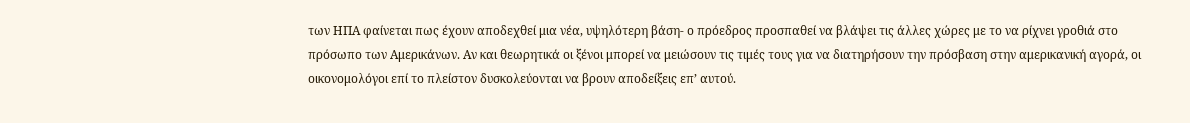των ΗΠΑ φαίνεται πως έχουν αποδεχθεί μια νέα, υψηλότερη βάση- ο πρόεδρος προσπαθεί να βλάψει τις άλλες χώρες με το να ρίχνει γροθιά στο πρόσωπο των Αμερικάνων. Αν και θεωρητικά οι ξένοι μπορεί να μειώσουν τις τιμές τους για να διατηρήσουν την πρόσβαση στην αμερικανική αγορά, οι οικονομολόγοι επί το πλείστον δυσκολεύονται να βρουν αποδείξεις επ’ αυτού.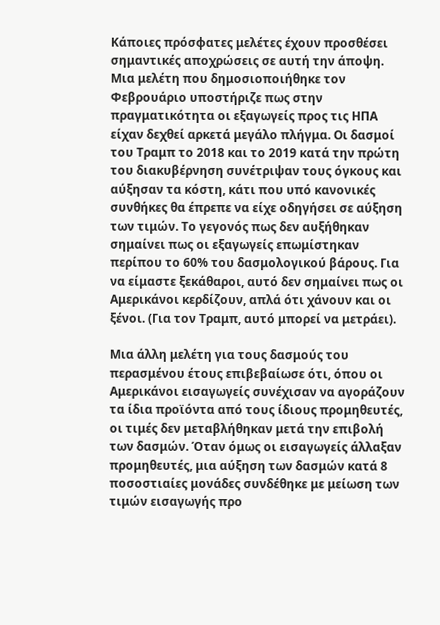Κάποιες πρόσφατες μελέτες έχουν προσθέσει σημαντικές αποχρώσεις σε αυτή την άποψη. Μια μελέτη που δημοσιοποιήθηκε τον Φεβρουάριο υποστήριζε πως στην πραγματικότητα οι εξαγωγείς προς τις ΗΠΑ είχαν δεχθεί αρκετά μεγάλο πλήγμα. Οι δασμοί του Τραμπ το 2018 και το 2019 κατά την πρώτη του διακυβέρνηση συνέτριψαν τους όγκους και αύξησαν τα κόστη, κάτι που υπό κανονικές συνθήκες θα έπρεπε να είχε οδηγήσει σε αύξηση των τιμών. Το γεγονός πως δεν αυξήθηκαν σημαίνει πως οι εξαγωγείς επωμίστηκαν περίπου το 60% του δασμολογικού βάρους. Για να είμαστε ξεκάθαροι, αυτό δεν σημαίνει πως οι Αμερικάνοι κερδίζουν, απλά ότι χάνουν και οι ξένοι. (Για τον Τραμπ, αυτό μπορεί να μετράει).

Μια άλλη μελέτη για τους δασμούς του περασμένου έτους επιβεβαίωσε ότι, όπου οι Αμερικάνοι εισαγωγείς συνέχισαν να αγοράζουν τα ίδια προϊόντα από τους ίδιους προμηθευτές, οι τιμές δεν μεταβλήθηκαν μετά την επιβολή των δασμών. Όταν όμως οι εισαγωγείς άλλαξαν προμηθευτές, μια αύξηση των δασμών κατά 8 ποσοστιαίες μονάδες συνδέθηκε με μείωση των τιμών εισαγωγής προ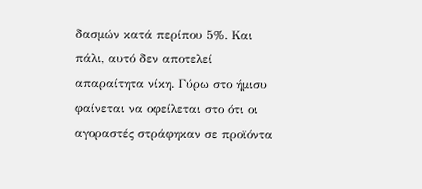δασμών κατά περίπου 5%. Και πάλι, αυτό δεν αποτελεί απαραίτητα νίκη. Γύρω στο ήμισυ φαίνεται να οφείλεται στο ότι οι αγοραστές στράφηκαν σε προϊόντα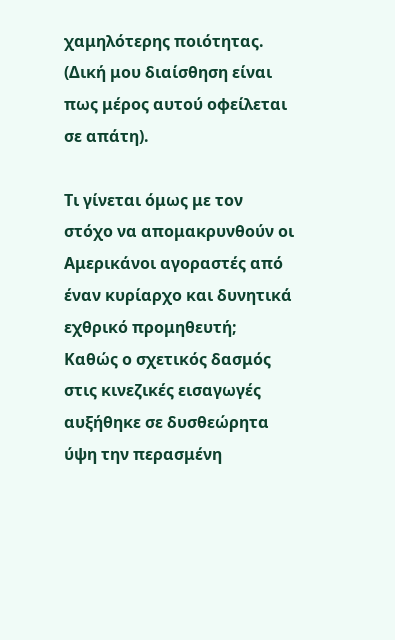χαμηλότερης ποιότητας. (Δική μου διαίσθηση είναι πως μέρος αυτού οφείλεται σε απάτη).

Τι γίνεται όμως με τον στόχο να απομακρυνθούν οι Αμερικάνοι αγοραστές από έναν κυρίαρχο και δυνητικά εχθρικό προμηθευτή; Καθώς ο σχετικός δασμός στις κινεζικές εισαγωγές αυξήθηκε σε δυσθεώρητα ύψη την περασμένη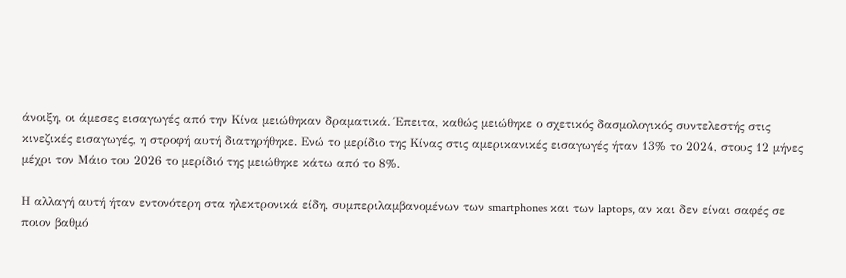άνοιξη, οι άμεσες εισαγωγές από την Κίνα μειώθηκαν δραματικά. Έπειτα, καθώς μειώθηκε ο σχετικός δασμολογικός συντελεστής στις κινεζικές εισαγωγές, η στροφή αυτή διατηρήθηκε. Ενώ το μερίδιο της Κίνας στις αμερικανικές εισαγωγές ήταν 13% το 2024, στους 12 μήνες μέχρι τον Μάιο του 2026 το μερίδιό της μειώθηκε κάτω από το 8%.

Η αλλαγή αυτή ήταν εντονότερη στα ηλεκτρονικά είδη, συμπεριλαμβανομένων των smartphones και των laptops, αν και δεν είναι σαφές σε ποιον βαθμό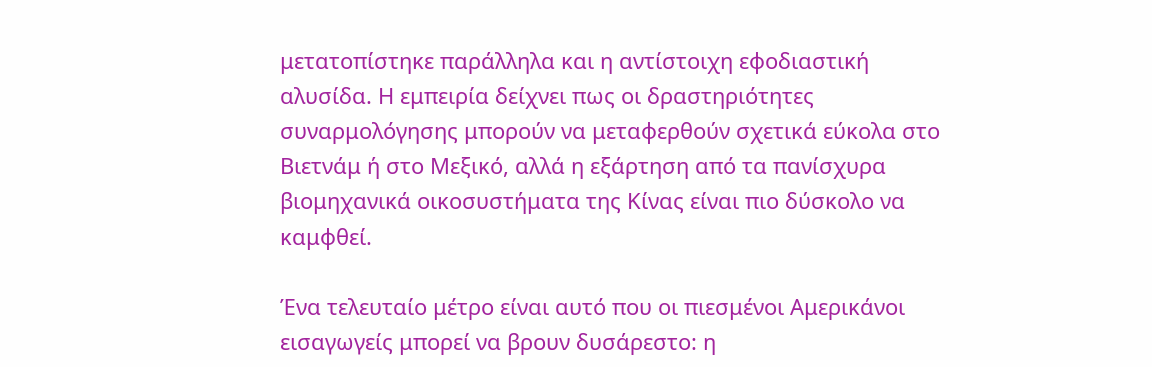μετατοπίστηκε παράλληλα και η αντίστοιχη εφοδιαστική αλυσίδα. Η εμπειρία δείχνει πως οι δραστηριότητες συναρμολόγησης μπορούν να μεταφερθούν σχετικά εύκολα στο Βιετνάμ ή στο Μεξικό, αλλά η εξάρτηση από τα πανίσχυρα βιομηχανικά οικοσυστήματα της Κίνας είναι πιο δύσκολο να καμφθεί.

Ένα τελευταίο μέτρο είναι αυτό που οι πιεσμένοι Αμερικάνοι εισαγωγείς μπορεί να βρουν δυσάρεστο: η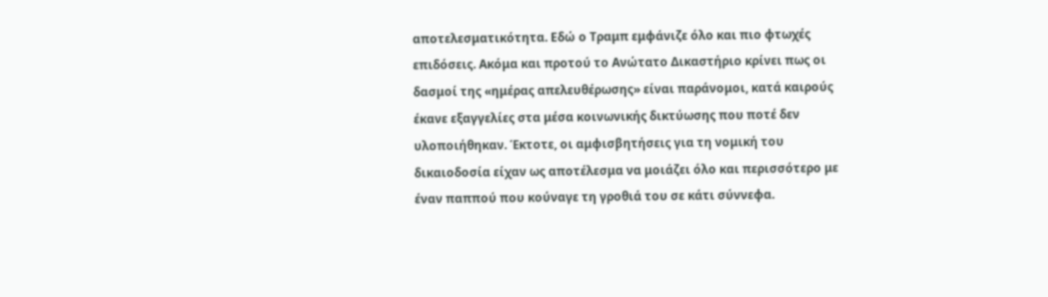αποτελεσματικότητα. Εδώ ο Τραμπ εμφάνιζε όλο και πιο φτωχές επιδόσεις. Ακόμα και προτού το Ανώτατο Δικαστήριο κρίνει πως οι δασμοί της «ημέρας απελευθέρωσης» είναι παράνομοι, κατά καιρούς έκανε εξαγγελίες στα μέσα κοινωνικής δικτύωσης που ποτέ δεν υλοποιήθηκαν. Έκτοτε, οι αμφισβητήσεις για τη νομική του δικαιοδοσία είχαν ως αποτέλεσμα να μοιάζει όλο και περισσότερο με έναν παππού που κούναγε τη γροθιά του σε κάτι σύννεφα.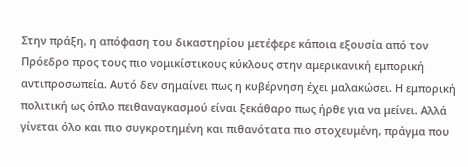Στην πράξη, η απόφαση του δικαστηρίου μετέφερε κάποια εξουσία από τον Πρόεδρο προς τους πιο νομικίστικους κύκλους στην αμερικανική εμπορική αντιπροσωπεία. Αυτό δεν σημαίνει πως η κυβέρνηση έχει μαλακώσει. Η εμπορική πολιτική ως όπλο πειθαναγκασμού είναι ξεκάθαρο πως ήρθε για να μείνει. Αλλά γίνεται όλο και πιο συγκροτημένη και πιθανότατα πιο στοχευμένη, πράγμα που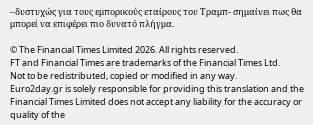–δυστυχώς για τους εμπορικούς εταίρους του Τραμπ- σημαίνει πως θα μπορεί να επιφέρει πιο δυνατό πλήγμα.

© The Financial Times Limited 2026. All rights reserved.
FT and Financial Times are trademarks of the Financial Times Ltd.
Not to be redistributed, copied or modified in any way.
Euro2day.gr is solely responsible for providing this translation and the Financial Times Limited does not accept any liability for the accuracy or quality of the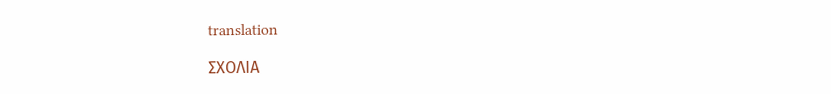translation

ΣΧΟΛΙΑ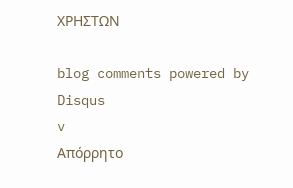ΧΡΗΣΤΩΝ

blog comments powered by Disqus
v
Απόρρητο